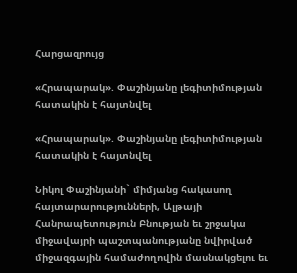Հարցազրույց

«Հրապարակ». Փաշինյանը լեգիտիմության հատակին է հայտնվել

«Հրապարակ». Փաշինյանը լեգիտիմության հատակին է հայտնվել

Նիկոլ Փաշինյանի` միմյանց հակասող հայտարարությունների, Ալթայի Հանրապետություն Բնության եւ շրջակա միջավայրի պաշտպանությանը նվիրված միջազգային համաժողովին մասնակցելու եւ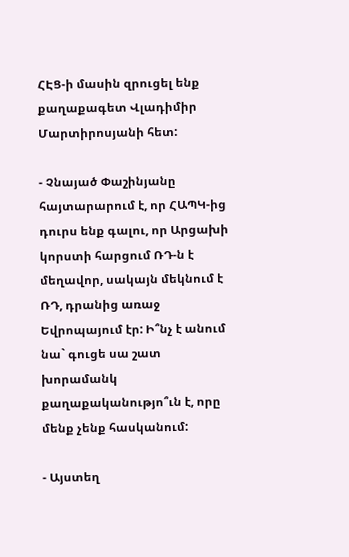ՀԷՑ-ի մասին զրուցել ենք քաղաքագետ Վլադիմիր Մարտիրոսյանի հետ:

- Չնայած Փաշինյանը հայտարարում է, որ ՀԱՊԿ-ից դուրս ենք գալու, որ Արցախի կորստի հարցում ՌԴ-ն է մեղավոր, սակայն մեկնում է ՌԴ, դրանից առաջ Եվրոպայում էր: Ի՞նչ է անում նա` գուցե սա շատ խորամանկ քաղաքականությո՞ւն է, որը մենք չենք հասկանում:

- Այստեղ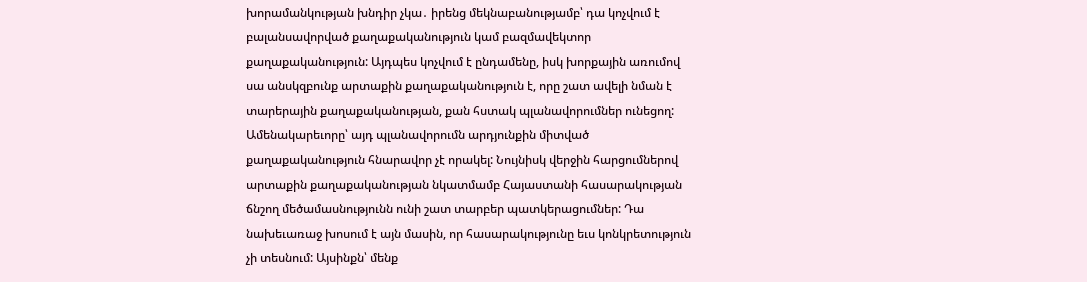խորամանկության խնդիր չկա․ իրենց մեկնաբանությամբ՝ դա կոչվում է բալանսավորված քաղաքականություն կամ բազմավեկտոր քաղաքականություն: Այդպես կոչվում է ընդամենը, իսկ խորքային առումով սա անսկզբունք արտաքին քաղաքականություն է, որը շատ ավելի նման է տարերային քաղաքականության, քան հստակ պլանավորումներ ունեցող: Ամենակարեւորը՝ այդ պլանավորումն արդյունքին միտված քաղաքականություն հնարավոր չէ որակել: Նույնիսկ վերջին հարցումներով արտաքին քաղաքականության նկատմամբ Հայաստանի հասարակության ճնշող մեծամասնությունն ունի շատ տարբեր պատկերացումներ: Դա նախեւառաջ խոսում է այն մասին, որ հասարակությունը եւս կոնկրետություն չի տեսնում: Այսինքն՝ մենք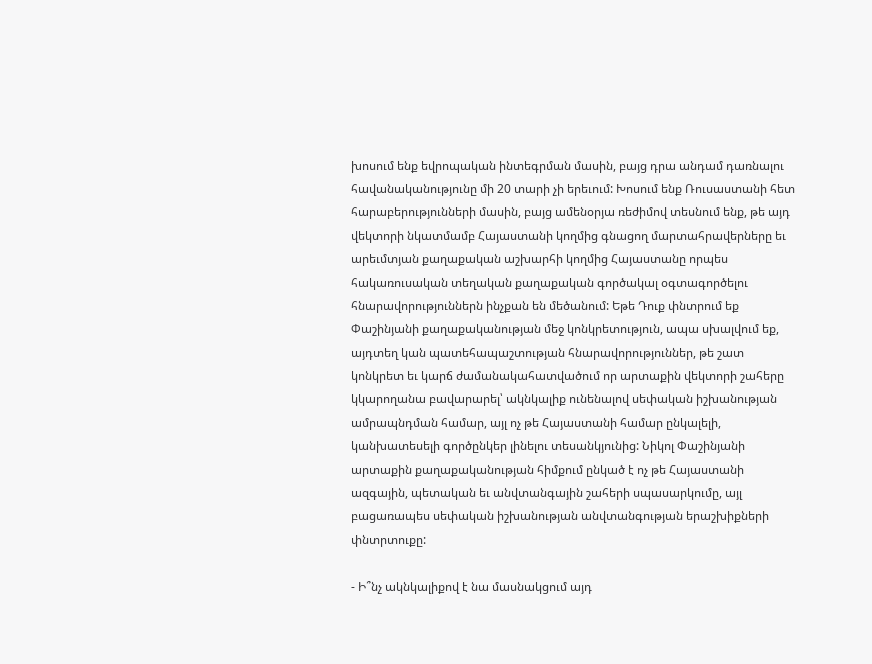խոսում ենք եվրոպական ինտեգրման մասին, բայց դրա անդամ դառնալու հավանականությունը մի 20 տարի չի երեւում: Խոսում ենք Ռուսաստանի հետ հարաբերությունների մասին, բայց ամենօրյա ռեժիմով տեսնում ենք, թե այդ վեկտորի նկատմամբ Հայաստանի կողմից գնացող մարտահրավերները եւ արեւմտյան քաղաքական աշխարհի կողմից Հայաստանը որպես հակառուսական տեղական քաղաքական գործակալ օգտագործելու հնարավորություններն ինչքան են մեծանում: Եթե Դուք փնտրում եք Փաշինյանի քաղաքականության մեջ կոնկրետություն, ապա սխալվում եք, այդտեղ կան պատեհապաշտության հնարավորություններ, թե շատ կոնկրետ եւ կարճ ժամանակահատվածում որ արտաքին վեկտորի շահերը կկարողանա բավարարել՝ ակնկալիք ունենալով սեփական իշխանության ամրապնդման համար, այլ ոչ թե Հայաստանի համար ընկալելի, կանխատեսելի գործընկեր լինելու տեսանկյունից: Նիկոլ Փաշինյանի արտաքին քաղաքականության հիմքում ընկած է ոչ թե Հայաստանի ազգային, պետական եւ անվտանգային շահերի սպասարկումը, այլ բացառապես սեփական իշխանության անվտանգության երաշխիքների փնտրտուքը:

- Ի՞նչ ակնկալիքով է նա մասնակցում այդ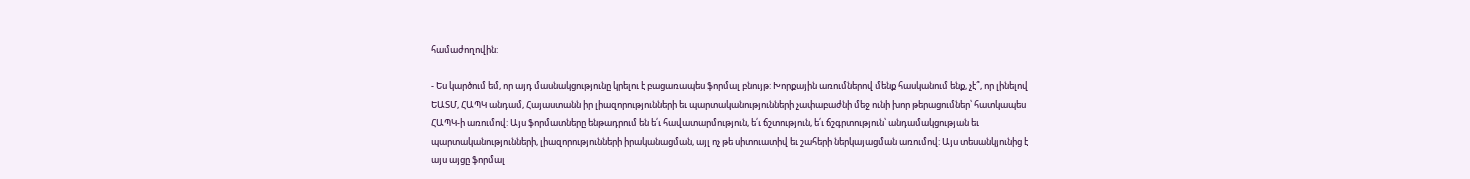համաժողովին:

- Ես կարծում եմ, որ այդ մասնակցությունը կրելու է բացառապես ֆորմալ բնույթ: Խորքային առումներով մենք հասկանում ենք, չէ՞, որ լինելով ԵԱՏՄ, ՀԱՊԿ անդամ, Հայաստանն իր լիազորությունների եւ պարտականությունների չափաբաժնի մեջ ունի խոր թերացումներ՝ հատկապես ՀԱՊԿ-ի առումով: Այս ֆորմատները ենթադրում են ե՛ւ հավատարմություն, ե՛ւ ճշտություն, ե՛ւ ճշգրտություն՝ անդամակցության եւ պարտականությունների, լիազորությունների իրականացման, այլ ոչ թե սիտուատիվ եւ շահերի ներկայացման առումով: Այս տեսանկյունից է այս այցը ֆորմալ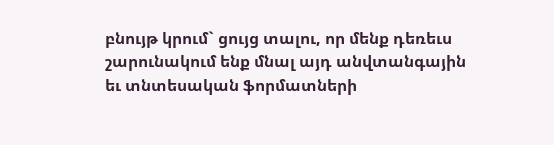բնույթ կրում` ցույց տալու, որ մենք դեռեւս շարունակում ենք մնալ այդ անվտանգային եւ տնտեսական ֆորմատների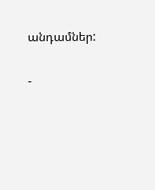անդամներ:

-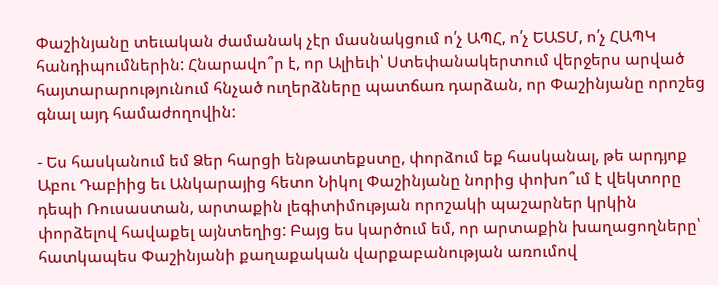Փաշինյանը տեւական ժամանակ չէր մասնակցում ո՛չ ԱՊՀ, ո՛չ ԵԱՏՄ, ո՛չ ՀԱՊԿ հանդիպումներին: Հնարավո՞ր է, որ Ալիեւի՝ Ստեփանակերտում վերջերս արված հայտարարությունում հնչած ուղերձները պատճառ դարձան, որ Փաշինյանը որոշեց գնալ այդ համաժողովին:

- Ես հասկանում եմ Ձեր հարցի ենթատեքստը, փորձում եք հասկանալ, թե արդյոք Աբու Դաբիից եւ Անկարայից հետո Նիկոլ Փաշինյանը նորից փոխո՞ւմ է վեկտորը դեպի Ռուսաստան, արտաքին լեգիտիմության որոշակի պաշարներ կրկին փորձելով հավաքել այնտեղից: Բայց ես կարծում եմ, որ արտաքին խաղացողները՝ հատկապես Փաշինյանի քաղաքական վարքաբանության առումով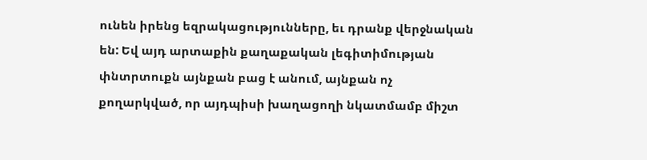ունեն իրենց եզրակացությունները, եւ դրանք վերջնական են: Եվ այդ արտաքին քաղաքական լեգիտիմության փնտրտուքն այնքան բաց է անում, այնքան ոչ քողարկված, որ այդպիսի խաղացողի նկատմամբ միշտ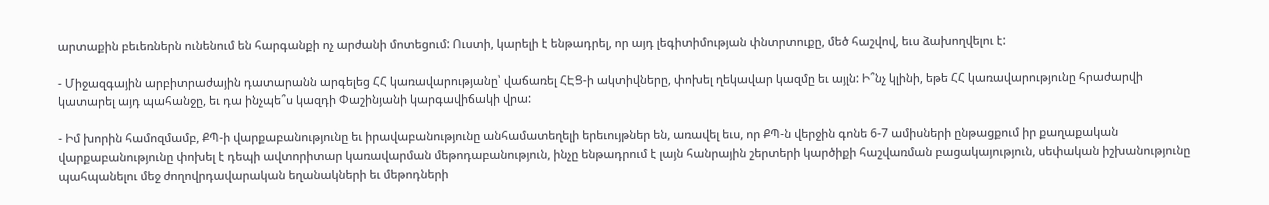արտաքին բեւեռներն ունենում են հարգանքի ոչ արժանի մոտեցում: Ուստի, կարելի է ենթադրել, որ այդ լեգիտիմության փնտրտուքը, մեծ հաշվով, եւս ձախողվելու է:

- Միջազգային արբիտրաժային դատարանն արգելեց ՀՀ կառավարությանը՝ վաճառել ՀԷՑ-ի ակտիվները, փոխել ղեկավար կազմը եւ այլն: Ի՞նչ կլինի, եթե ՀՀ կառավարությունը հրաժարվի կատարել այդ պահանջը, եւ դա ինչպե՞ս կազդի Փաշինյանի կարգավիճակի վրա:

- Իմ խորին համոզմամբ, ՔՊ-ի վարքաբանությունը եւ իրավաբանությունը անհամատեղելի երեւույթներ են, առավել եւս, որ ՔՊ-ն վերջին գոնե 6-7 ամիսների ընթացքում իր քաղաքական վարքաբանությունը փոխել է դեպի ավտորիտար կառավարման մեթոդաբանություն, ինչը ենթադրում է լայն հանրային շերտերի կարծիքի հաշվառման բացակայություն, սեփական իշխանությունը պահպանելու մեջ ժողովրդավարական եղանակների եւ մեթոդների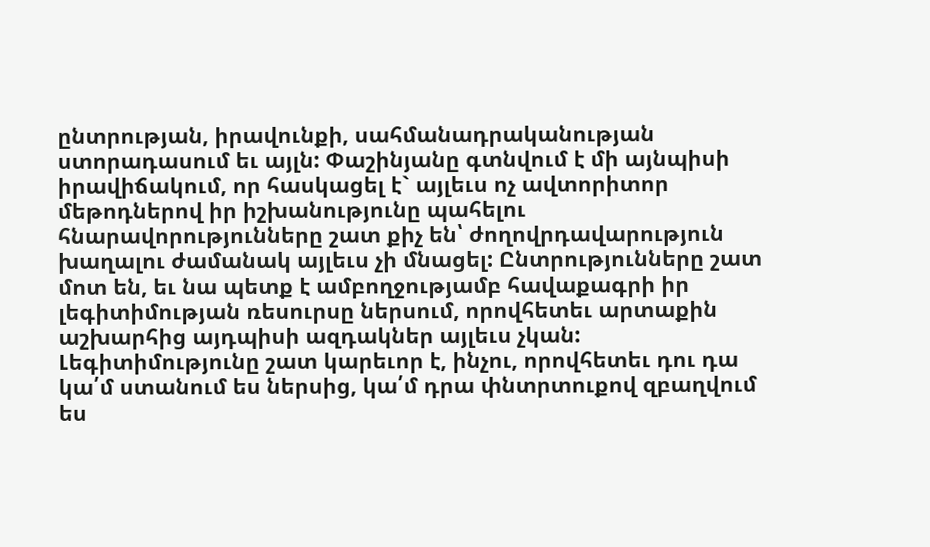ընտրության, իրավունքի, սահմանադրականության ստորադասում եւ այլն: Փաշինյանը գտնվում է մի այնպիսի իրավիճակում, որ հասկացել է` այլեւս ոչ ավտորիտոր մեթոդներով իր իշխանությունը պահելու հնարավորությունները շատ քիչ են՝ ժողովրդավարություն խաղալու ժամանակ այլեւս չի մնացել: Ընտրությունները շատ մոտ են, եւ նա պետք է ամբողջությամբ հավաքագրի իր լեգիտիմության ռեսուրսը ներսում, որովհետեւ արտաքին աշխարհից այդպիսի ազդակներ այլեւս չկան: Լեգիտիմությունը շատ կարեւոր է, ինչու, որովհետեւ դու դա կա՛մ ստանում ես ներսից, կա՛մ դրա փնտրտուքով զբաղվում ես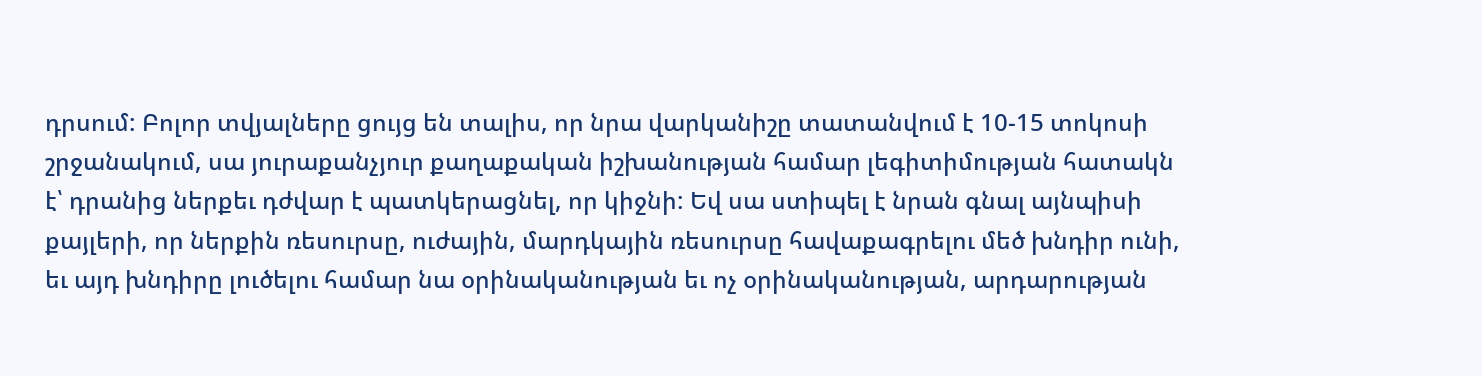դրսում: Բոլոր տվյալները ցույց են տալիս, որ նրա վարկանիշը տատանվում է 10-15 տոկոսի շրջանակում, սա յուրաքանչյուր քաղաքական իշխանության համար լեգիտիմության հատակն է՝ դրանից ներքեւ դժվար է պատկերացնել, որ կիջնի: Եվ սա ստիպել է նրան գնալ այնպիսի քայլերի, որ ներքին ռեսուրսը, ուժային, մարդկային ռեսուրսը հավաքագրելու մեծ խնդիր ունի, եւ այդ խնդիրը լուծելու համար նա օրինականության եւ ոչ օրինականության, արդարության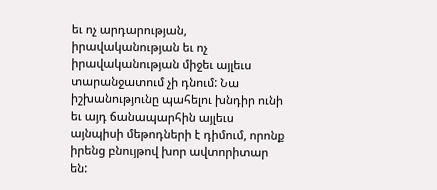եւ ոչ արդարության, իրավականության եւ ոչ իրավականության միջեւ այլեւս տարանջատում չի դնում: Նա իշխանությունը պահելու խնդիր ունի եւ այդ ճանապարհին այլեւս այնպիսի մեթոդների է դիմում, որոնք իրենց բնույթով խոր ավտորիտար են: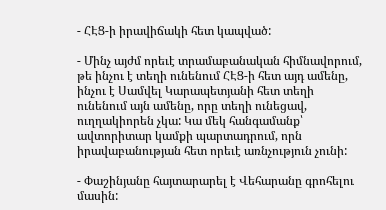- ՀԷՑ-ի իրավիճակի հետ կապված:

- Մինչ այժմ որեւէ տրամաբանական հիմնավորում, թե ինչու է տեղի ունենում ՀԷՑ-ի հետ այդ ամենը, ինչու է Սամվել Կարապետյանի հետ տեղի ունենում այն ամենը, որը տեղի ունեցավ, ուղղակիորեն չկա: Կա մեկ հանգամանք՝ ավտորիտար կամքի պարտադրում, որն իրավաբանության հետ որեւէ առնչություն չունի:

- Փաշինյանը հայտարարել է Վեհարանը գրոհելու մասին: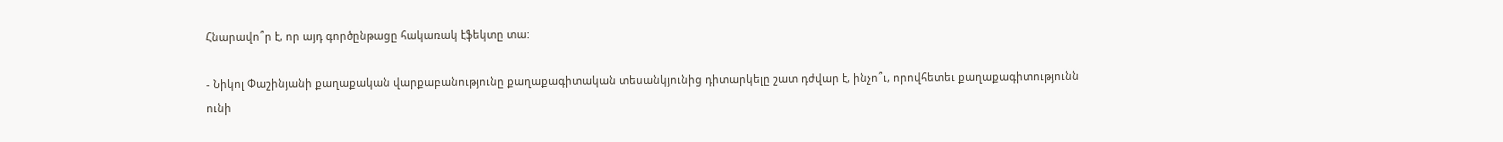Հնարավո՞ր է, որ այդ գործընթացը հակառակ էֆեկտը տա:

- Նիկոլ Փաշինյանի քաղաքական վարքաբանությունը քաղաքագիտական տեսանկյունից դիտարկելը շատ դժվար է, ինչո՞ւ, որովհետեւ քաղաքագիտությունն ունի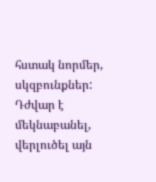հստակ նորմեր, սկզբունքներ: Դժվար է մեկնաբանել, վերլուծել այն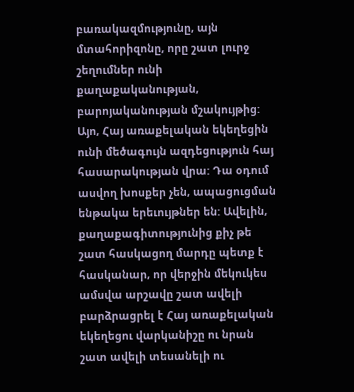բառակազմությունը, այն մտահորիզոնը, որը շատ լուրջ շեղումներ ունի քաղաքականության, բարոյականության մշակույթից: Այո, Հայ առաքելական եկեղեցին ունի մեծագույն ազդեցություն հայ հասարակության վրա: Դա օդում ասվող խոսքեր չեն, ապացուցման ենթակա երեւույթներ են: Ավելին, քաղաքագիտությունից քիչ թե շատ հասկացող մարդը պետք է հասկանար, որ վերջին մեկուկես ամսվա արշավը շատ ավելի բարձրացրել է Հայ առաքելական եկեղեցու վարկանիշը ու նրան շատ ավելի տեսանելի ու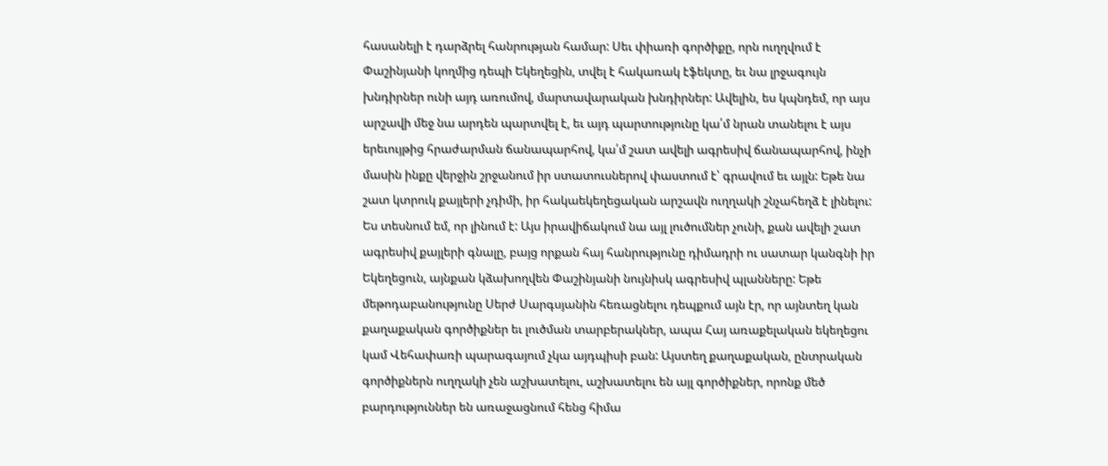հասանելի է դարձրել հանրության համար: Սեւ փիառի գործիքը, որն ուղղվում է Փաշինյանի կողմից դեպի Եկեղեցին, տվել է հակառակ էֆեկտը, եւ նա լրջագույն խնդիրներ ունի այդ առումով, մարտավարական խնդիրներ: Ավելին, ես կպնդեմ, որ այս արշավի մեջ նա արդեն պարտվել է, եւ այդ պարտությունը կա՛մ նրան տանելու է այս երեւույթից հրաժարման ճանապարհով, կա՛մ շատ ավելի ագրեսիվ ճանապարհով, ինչի մասին ինքը վերջին շրջանում իր ստատուսներով փաստում է՝ գրավում եւ այլն: Եթե նա շատ կտրուկ քայլերի չդիմի, իր հակաեկեղեցական արշավն ուղղակի շնչահեղձ է լինելու: Ես տեսնում եմ, որ լինում է: Այս իրավիճակում նա այլ լուծումներ չունի, քան ավելի շատ ագրեսիվ քայլերի գնալը, բայց որքան հայ հանրությունը դիմադրի ու սատար կանգնի իր Եկեղեցուն, այնքան կձախողվեն Փաշինյանի նույնիսկ ագրեսիվ պլանները: Եթե մեթոդաբանությունը Սերժ Սարգսյանին հեռացնելու դեպքում այն էր, որ այնտեղ կան քաղաքական գործիքներ եւ լուծման տարբերակներ, ապա Հայ առաքելական եկեղեցու կամ Վեհափառի պարագայում չկա այդպիսի բան: Այստեղ քաղաքական, ընտրական գործիքներն ուղղակի չեն աշխատելու, աշխատելու են այլ գործիքներ, որոնք մեծ բարդություններ են առաջացնում հենց հիմա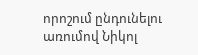որոշում ընդունելու առումով Նիկոլ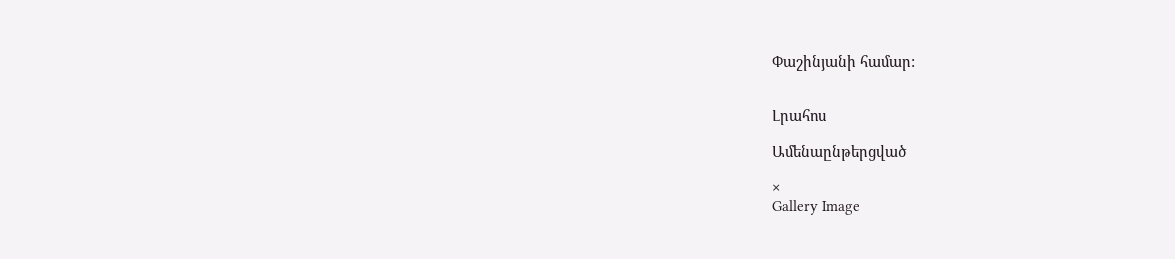Փաշինյանի համար:


Լրահոս

Ամենաընթերցված

×
Gallery Image